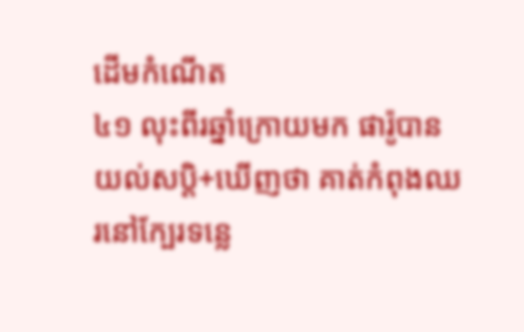ដើមកំណើត
៤១ លុះពីរឆ្នាំក្រោយមក ផារ៉ូបានយល់សប្ដិ+ឃើញថា គាត់កំពុងឈរនៅក្បែរទន្លេ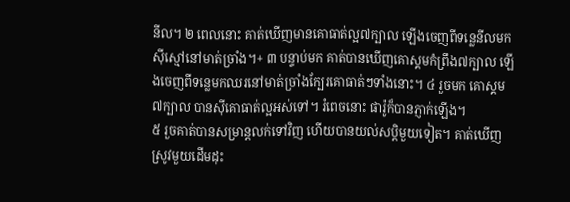នីល។ ២ ពេលនោះ គាត់ឃើញមានគោធាត់ល្អ៧ក្បាល ឡើងចេញពីទន្លេនីលមកស៊ីស្មៅនៅមាត់ច្រាំង។+ ៣ បន្ទាប់មក គាត់បានឃើញគោស្គមកំព្រឹង៧ក្បាល ឡើងចេញពីទន្លេមកឈរនៅមាត់ច្រាំងក្បែរគោធាត់ៗទាំងនោះ។ ៤ រួចមក គោស្គម៧ក្បាល បានស៊ីគោធាត់ល្អអស់ទៅ។ រំពេចនោះ ផារ៉ូក៏បានភ្ញាក់ឡើង។
៥ រួចគាត់បានសម្រាន្តលក់ទៅវិញ ហើយបានយល់សប្ដិមួយទៀត។ គាត់ឃើញស្រូវមួយដើមដុះ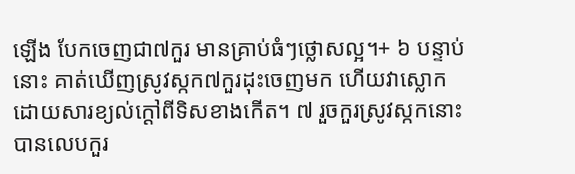ឡើង បែកចេញជា៧កួរ មានគ្រាប់ធំៗថ្លោសល្អ។+ ៦ បន្ទាប់នោះ គាត់ឃើញស្រូវស្កក៧កួរដុះចេញមក ហើយវាស្លោកដោយសារខ្យល់ក្ដៅពីទិសខាងកើត។ ៧ រួចកួរស្រូវស្កកនោះបានលេបកួរ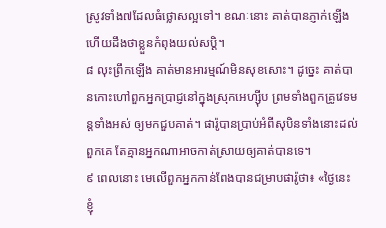ស្រូវទាំង៧ដែលធំថ្លោសល្អទៅ។ ខណៈនោះ គាត់បានភ្ញាក់ឡើង ហើយដឹងថាខ្លួនកំពុងយល់សប្ដិ។
៨ លុះព្រឹកឡើង គាត់មានអារម្មណ៍មិនសុខសោះ។ ដូច្នេះ គាត់បានកោះហៅពួកអ្នកប្រាជ្ញនៅក្នុងស្រុកអេហ្ស៊ីប ព្រមទាំងពួកគ្រូវេទមន្តទាំងអស់ ឲ្យមកជួបគាត់។ ផារ៉ូបានប្រាប់អំពីសុបិនទាំងនោះដល់ពួកគេ តែគ្មានអ្នកណាអាចកាត់ស្រាយឲ្យគាត់បានទេ។
៩ ពេលនោះ មេលើពួកអ្នកកាន់ពែងបានជម្រាបផារ៉ូថា៖ «ថ្ងៃនេះ ខ្ញុំ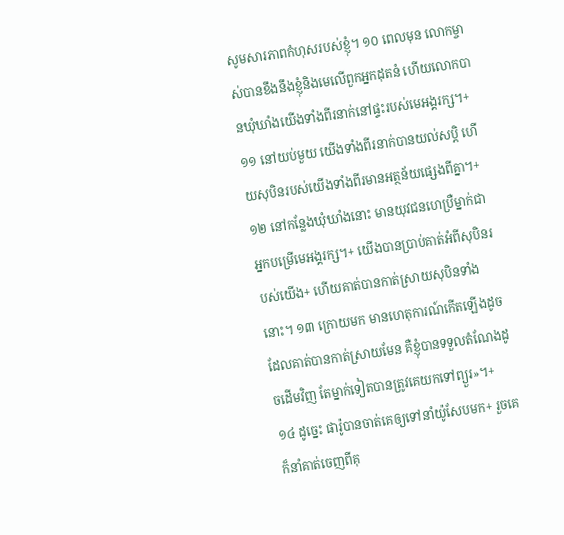សូមសារភាពកំហុសរបស់ខ្ញុំ។ ១០ ពេលមុន លោកម្ចាស់បានខឹងនឹងខ្ញុំនិងមេលើពួកអ្នកដុតនំ ហើយលោកបានឃុំឃាំងយើងទាំងពីរនាក់នៅផ្ទះរបស់មេអង្គរក្ស។+ ១១ នៅយប់មួយ យើងទាំងពីរនាក់បានយល់សប្ដិ ហើយសុបិនរបស់យើងទាំងពីរមានអត្ថន័យផ្សេងពីគ្នា។+ ១២ នៅកន្លែងឃុំឃាំងនោះ មានយុវជនហេប្រឺម្នាក់ជាអ្នកបម្រើមេអង្គរក្ស។+ យើងបានប្រាប់គាត់អំពីសុបិនរបស់យើង+ ហើយគាត់បានកាត់ស្រាយសុបិនទាំងនោះ។ ១៣ ក្រោយមក មានហេតុការណ៍កើតឡើងដូចដែលគាត់បានកាត់ស្រាយមែន គឺខ្ញុំបានទទួលតំណែងដូចដើមវិញ តែម្នាក់ទៀតបានត្រូវគេយកទៅព្យួរ»។+
១៤ ដូច្នេះ ផារ៉ូបានចាត់គេឲ្យទៅនាំយ៉ូសែបមក+ រួចគេក៏នាំគាត់ចេញពីគុ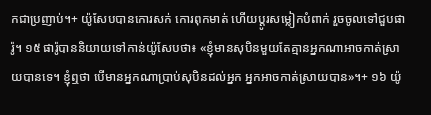កជាប្រញាប់។+ យ៉ូសែបបានកោរសក់ កោរពុកមាត់ ហើយប្ដូរសម្លៀកបំពាក់ រួចចូលទៅជួបផារ៉ូ។ ១៥ ផារ៉ូបាននិយាយទៅកាន់យ៉ូសែបថា៖ «ខ្ញុំមានសុបិនមួយតែគ្មានអ្នកណាអាចកាត់ស្រាយបានទេ។ ខ្ញុំឮថា បើមានអ្នកណាប្រាប់សុបិនដល់អ្នក អ្នកអាចកាត់ស្រាយបាន»។+ ១៦ យ៉ូ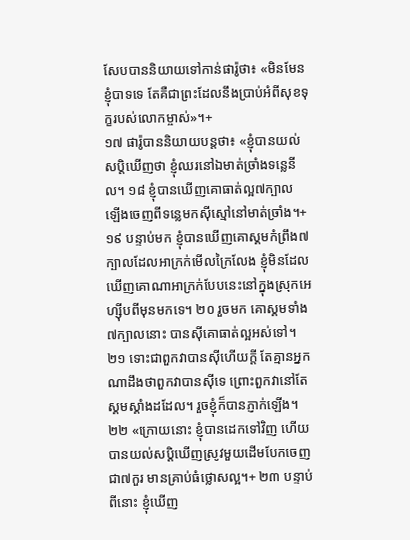សែបបាននិយាយទៅកាន់ផារ៉ូថា៖ «មិនមែនខ្ញុំបាទទេ តែគឺជាព្រះដែលនឹងប្រាប់អំពីសុខទុក្ខរបស់លោកម្ចាស់»។+
១៧ ផារ៉ូបាននិយាយបន្តថា៖ «ខ្ញុំបានយល់សប្ដិឃើញថា ខ្ញុំឈរនៅឯមាត់ច្រាំងទន្លេនីល។ ១៨ ខ្ញុំបានឃើញគោធាត់ល្អ៧ក្បាល ឡើងចេញពីទន្លេមកស៊ីស្មៅនៅមាត់ច្រាំង។+ ១៩ បន្ទាប់មក ខ្ញុំបានឃើញគោស្គមកំព្រឹង៧ក្បាលដែលអាក្រក់មើលក្រៃលែង ខ្ញុំមិនដែលឃើញគោណាអាក្រក់បែបនេះនៅក្នុងស្រុកអេហ្ស៊ីបពីមុនមកទេ។ ២០ រួចមក គោស្គមទាំង៧ក្បាលនោះ បានស៊ីគោធាត់ល្អអស់ទៅ។ ២១ ទោះជាពួកវាបានស៊ីហើយក្ដី តែគ្មានអ្នកណាដឹងថាពួកវាបានស៊ីទេ ព្រោះពួកវានៅតែស្គមស្គាំងដដែល។ រួចខ្ញុំក៏បានភ្ញាក់ឡើង។
២២ «ក្រោយនោះ ខ្ញុំបានដេកទៅវិញ ហើយបានយល់សប្ដិឃើញស្រូវមួយដើមបែកចេញជា៧កួរ មានគ្រាប់ធំថ្លោសល្អ។+ ២៣ បន្ទាប់ពីនោះ ខ្ញុំឃើញ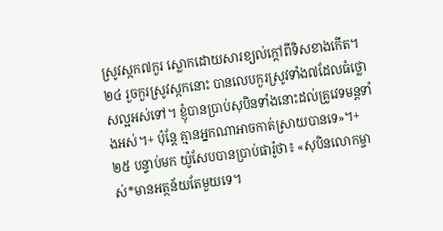ស្រូវស្កក៧កួរ ស្លោកដោយសារខ្យល់ក្ដៅពីទិសខាងកើត។ ២៤ រួចកួរស្រូវស្កកនោះ បានលេបកួរស្រូវទាំង៧ដែលធំថ្លោសល្អអស់ទៅ។ ខ្ញុំបានប្រាប់សុបិនទាំងនោះដល់គ្រូវេទមន្តទាំងអស់។+ ប៉ុន្តែ គ្មានអ្នកណាអាចកាត់ស្រាយបានទេ»។+
២៥ បន្ទាប់មក យ៉ូសែបបានប្រាប់ផារ៉ូថា៖ «សុបិនលោកម្ចាស់*មានអត្ថន័យតែមួយទេ។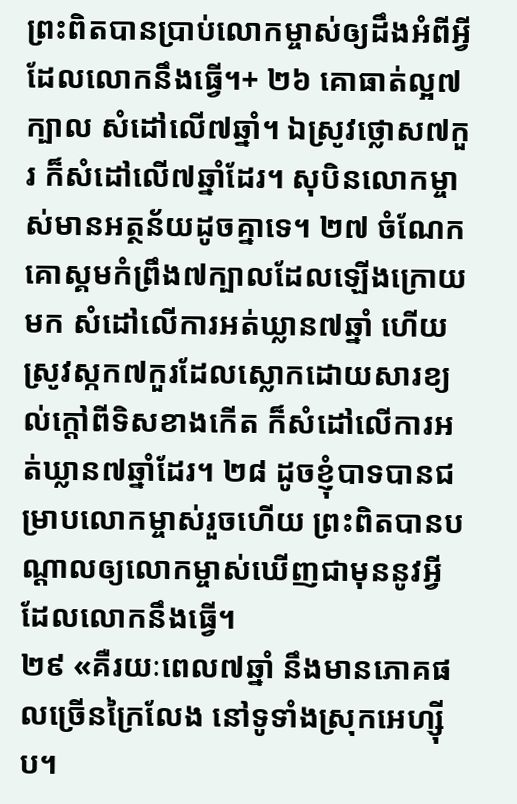ព្រះពិតបានប្រាប់លោកម្ចាស់ឲ្យដឹងអំពីអ្វីដែលលោកនឹងធ្វើ។+ ២៦ គោធាត់ល្អ៧ក្បាល សំដៅលើ៧ឆ្នាំ។ ឯស្រូវថ្លោស៧កួរ ក៏សំដៅលើ៧ឆ្នាំដែរ។ សុបិនលោកម្ចាស់មានអត្ថន័យដូចគ្នាទេ។ ២៧ ចំណែកគោស្គមកំព្រឹង៧ក្បាលដែលឡើងក្រោយមក សំដៅលើការអត់ឃ្លាន៧ឆ្នាំ ហើយស្រូវស្កក៧កួរដែលស្លោកដោយសារខ្យល់ក្ដៅពីទិសខាងកើត ក៏សំដៅលើការអត់ឃ្លាន៧ឆ្នាំដែរ។ ២៨ ដូចខ្ញុំបាទបានជម្រាបលោកម្ចាស់រួចហើយ ព្រះពិតបានបណ្ដាលឲ្យលោកម្ចាស់ឃើញជាមុននូវអ្វីដែលលោកនឹងធ្វើ។
២៩ «គឺរយៈពេល៧ឆ្នាំ នឹងមានភោគផលច្រើនក្រៃលែង នៅទូទាំងស្រុកអេហ្ស៊ីប។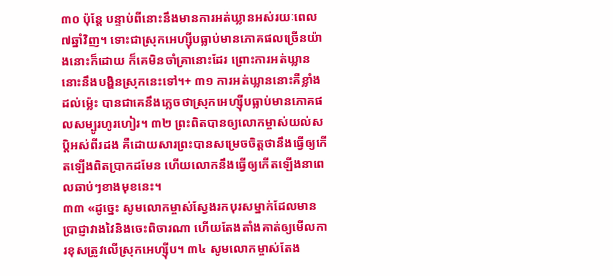៣០ ប៉ុន្តែ បន្ទាប់ពីនោះនឹងមានការអត់ឃ្លានអស់រយៈពេល៧ឆ្នាំវិញ។ ទោះជាស្រុកអេហ្ស៊ីបធ្លាប់មានភោគផលច្រើនយ៉ាងនោះក៏ដោយ ក៏គេមិនចាំគ្រានោះដែរ ព្រោះការអត់ឃ្លាននោះនឹងបង្ហិនស្រុកនេះទៅ។+ ៣១ ការអត់ឃ្លាននោះគឺខ្លាំងដល់ម្ល៉េះ បានជាគេនឹងភ្លេចថាស្រុកអេហ្ស៊ីបធ្លាប់មានភោគផលសម្បូរហូរហៀរ។ ៣២ ព្រះពិតបានឲ្យលោកម្ចាស់យល់សប្ដិអស់ពីរដង គឺដោយសារព្រះបានសម្រេចចិត្តថានឹងធ្វើឲ្យកើតឡើងពិតប្រាកដមែន ហើយលោកនឹងធ្វើឲ្យកើតឡើងនាពេលឆាប់ៗខាងមុខនេះ។
៣៣ «ដូច្នេះ សូមលោកម្ចាស់ស្វែងរកបុរសម្នាក់ដែលមានប្រាជ្ញាវាងវៃនិងចេះពិចារណា ហើយតែងតាំងគាត់ឲ្យមើលការខុសត្រូវលើស្រុកអេហ្ស៊ីប។ ៣៤ សូមលោកម្ចាស់តែង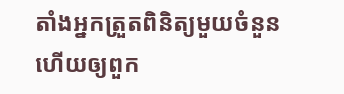តាំងអ្នកត្រួតពិនិត្យមួយចំនួន ហើយឲ្យពួក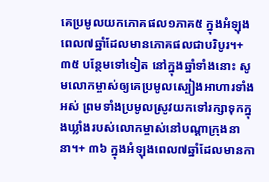គេប្រមូលយកភោគផល១ភាគ៥ ក្នុងអំឡុងពេល៧ឆ្នាំដែលមានភោគផលជាបរិបូរ។+ ៣៥ បន្ថែមទៅទៀត នៅក្នុងឆ្នាំទាំងនោះ សូមលោកម្ចាស់ឲ្យគេប្រមូលស្បៀងអាហារទាំងអស់ ព្រមទាំងប្រមូលស្រូវយកទៅរក្សាទុកក្នុងឃ្លាំងរបស់លោកម្ចាស់នៅបណ្ដាក្រុងនានា។+ ៣៦ ក្នុងអំឡុងពេល៧ឆ្នាំដែលមានកា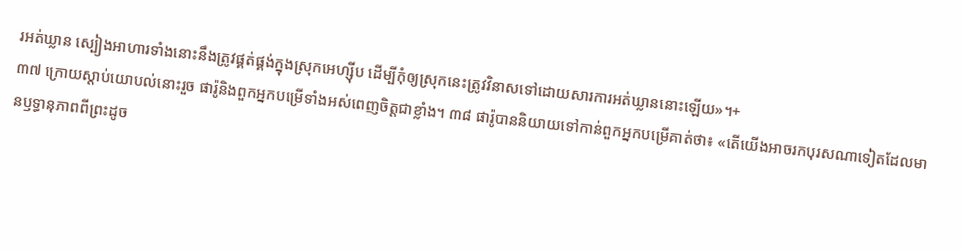រអត់ឃ្លាន ស្បៀងអាហារទាំងនោះនឹងត្រូវផ្គត់ផ្គង់ក្នុងស្រុកអេហ្ស៊ីប ដើម្បីកុំឲ្យស្រុកនេះត្រូវវិនាសទៅដោយសារការអត់ឃ្លាននោះឡើយ»។+
៣៧ ក្រោយស្ដាប់យោបល់នោះរួច ផារ៉ូនិងពួកអ្នកបម្រើទាំងអស់ពេញចិត្តជាខ្លាំង។ ៣៨ ផារ៉ូបាននិយាយទៅកាន់ពួកអ្នកបម្រើគាត់ថា៖ «តើយើងអាចរកបុរសណាទៀតដែលមានឫទ្ធានុភាពពីព្រះដូច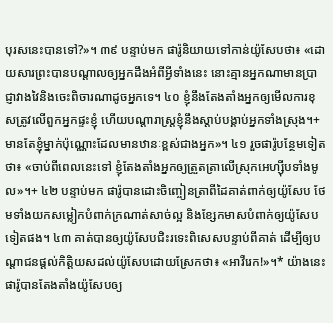បុរសនេះបានទៅ?»។ ៣៩ បន្ទាប់មក ផារ៉ូនិយាយទៅកាន់យ៉ូសែបថា៖ «ដោយសារព្រះបានបណ្ដាលឲ្យអ្នកដឹងអំពីអ្វីទាំងនេះ នោះគ្មានអ្នកណាមានប្រាជ្ញាវាងវៃនិងចេះពិចារណាដូចអ្នកទេ។ ៤០ ខ្ញុំនឹងតែងតាំងអ្នកឲ្យមើលការខុសត្រូវលើពួកអ្នកផ្ទះខ្ញុំ ហើយបណ្ដារាស្ត្រខ្ញុំនឹងស្ដាប់បង្គាប់អ្នកទាំងស្រុង។+ មានតែខ្ញុំម្នាក់ប៉ុណ្ណោះដែលមានឋានៈខ្ពស់ជាងអ្នក»។ ៤១ រួចផារ៉ូបន្ថែមទៀតថា៖ «ចាប់ពីពេលនេះទៅ ខ្ញុំតែងតាំងអ្នកឲ្យត្រួតត្រាលើស្រុកអេហ្ស៊ីបទាំងមូល»។+ ៤២ បន្ទាប់មក ផារ៉ូបានដោះចិញ្ចៀនត្រាពីដៃគាត់ពាក់ឲ្យយ៉ូសែប ថែមទាំងយកសម្លៀកបំពាក់ក្រណាត់សាច់ល្អ និងខ្សែកមាសបំពាក់ឲ្យយ៉ូសែបទៀតផង។ ៤៣ គាត់បានឲ្យយ៉ូសែបជិះរទេះពិសេសបន្ទាប់ពីគាត់ ដើម្បីឲ្យបណ្ដាជនផ្ដល់កិត្តិយសដល់យ៉ូសែបដោយស្រែកថា៖ «អាវឺរេក!»។* យ៉ាងនេះ ផារ៉ូបានតែងតាំងយ៉ូសែបឲ្យ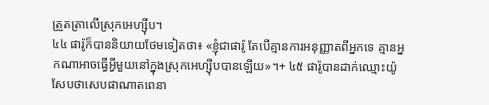ត្រួតត្រាលើស្រុកអេហ្ស៊ីប។
៤៤ ផារ៉ូក៏បាននិយាយថែមទៀតថា៖ «ខ្ញុំជាផារ៉ូ តែបើគ្មានការអនុញ្ញាតពីអ្នកទេ គ្មានអ្នកណាអាចធ្វើអ្វីមួយនៅក្នុងស្រុកអេហ្ស៊ីបបានឡើយ»។+ ៤៥ ផារ៉ូបានដាក់ឈ្មោះយ៉ូសែបថាសេបផាណាតពេនា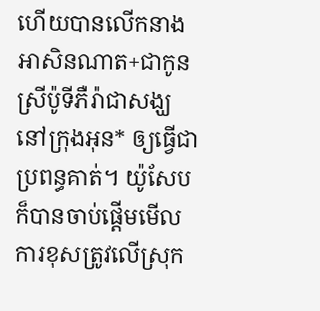ហើយបានលើកនាងអាសិនណាត+ជាកូនស្រីប៉ូទីភឺរ៉ាជាសង្ឃនៅក្រុងអុន* ឲ្យធ្វើជាប្រពន្ធគាត់។ យ៉ូសែបក៏បានចាប់ផ្ដើមមើលការខុសត្រូវលើស្រុក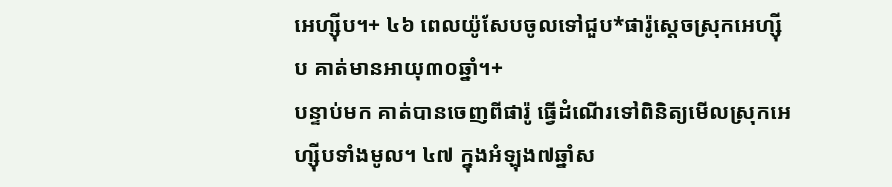អេហ្ស៊ីប។+ ៤៦ ពេលយ៉ូសែបចូលទៅជួប*ផារ៉ូស្ដេចស្រុកអេហ្ស៊ីប គាត់មានអាយុ៣០ឆ្នាំ។+
បន្ទាប់មក គាត់បានចេញពីផារ៉ូ ធ្វើដំណើរទៅពិនិត្យមើលស្រុកអេហ្ស៊ីបទាំងមូល។ ៤៧ ក្នុងអំឡុង៧ឆ្នាំស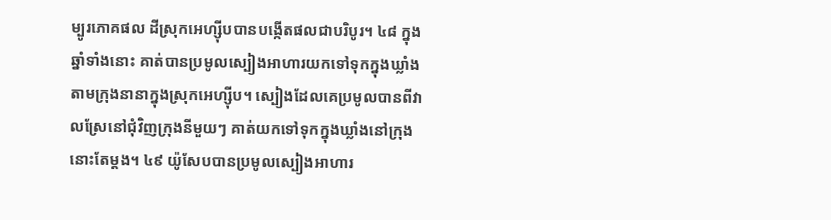ម្បូរភោគផល ដីស្រុកអេហ្ស៊ីបបានបង្កើតផលជាបរិបូរ។ ៤៨ ក្នុងឆ្នាំទាំងនោះ គាត់បានប្រមូលស្បៀងអាហារយកទៅទុកក្នុងឃ្លាំងតាមក្រុងនានាក្នុងស្រុកអេហ្ស៊ីប។ ស្បៀងដែលគេប្រមូលបានពីវាលស្រែនៅជុំវិញក្រុងនីមួយៗ គាត់យកទៅទុកក្នុងឃ្លាំងនៅក្រុងនោះតែម្ដង។ ៤៩ យ៉ូសែបបានប្រមូលស្បៀងអាហារ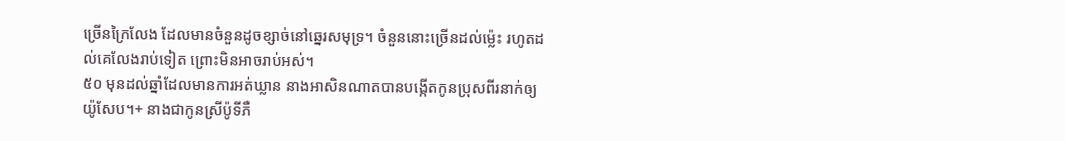ច្រើនក្រៃលែង ដែលមានចំនួនដូចខ្សាច់នៅឆ្នេរសមុទ្រ។ ចំនួននោះច្រើនដល់ម្ល៉េះ រហូតដល់គេលែងរាប់ទៀត ព្រោះមិនអាចរាប់អស់។
៥០ មុនដល់ឆ្នាំដែលមានការអត់ឃ្លាន នាងអាសិនណាតបានបង្កើតកូនប្រុសពីរនាក់ឲ្យយ៉ូសែប។+ នាងជាកូនស្រីប៉ូទីភឺ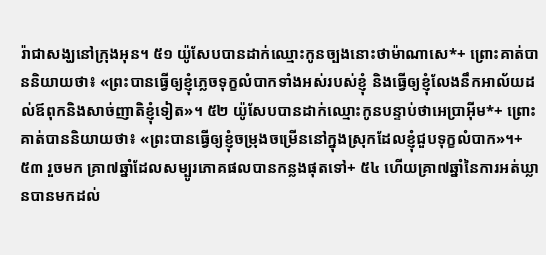រ៉ាជាសង្ឃនៅក្រុងអុន។ ៥១ យ៉ូសែបបានដាក់ឈ្មោះកូនច្បងនោះថាម៉ាណាសេ*+ ព្រោះគាត់បាននិយាយថា៖ «ព្រះបានធ្វើឲ្យខ្ញុំភ្លេចទុក្ខលំបាកទាំងអស់របស់ខ្ញុំ និងធ្វើឲ្យខ្ញុំលែងនឹកអាល័យដល់ឪពុកនិងសាច់ញាតិខ្ញុំទៀត»។ ៥២ យ៉ូសែបបានដាក់ឈ្មោះកូនបន្ទាប់ថាអេប្រាអ៊ីម*+ ព្រោះគាត់បាននិយាយថា៖ «ព្រះបានធ្វើឲ្យខ្ញុំចម្រុងចម្រើននៅក្នុងស្រុកដែលខ្ញុំជួបទុក្ខលំបាក»។+
៥៣ រួចមក គ្រា៧ឆ្នាំដែលសម្បូរភោគផលបានកន្លងផុតទៅ+ ៥៤ ហើយគ្រា៧ឆ្នាំនៃការអត់ឃ្លានបានមកដល់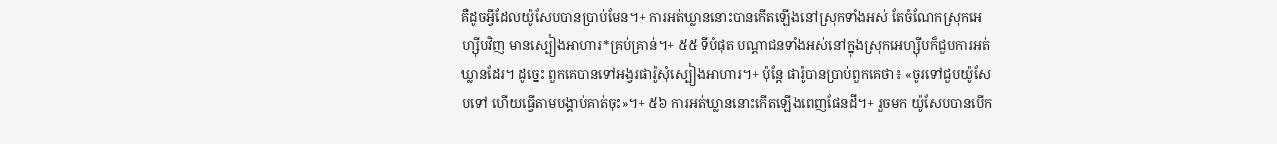គឺដូចអ្វីដែលយ៉ូសែបបានប្រាប់មែន។+ ការអត់ឃ្លាននោះបានកើតឡើងនៅស្រុកទាំងអស់ តែចំណែកស្រុកអេហ្ស៊ីបវិញ មានស្បៀងអាហារ*គ្រប់គ្រាន់។+ ៥៥ ទីបំផុត បណ្ដាជនទាំងអស់នៅក្នុងស្រុកអេហ្ស៊ីបក៏ជួបការអត់ឃ្លានដែរ។ ដូច្នេះ ពួកគេបានទៅអង្វរផារ៉ូសុំស្បៀងអាហារ។+ ប៉ុន្តែ ផារ៉ូបានប្រាប់ពួកគេថា៖ «ចូរទៅជួបយ៉ូសែបទៅ ហើយធ្វើតាមបង្គាប់គាត់ចុះ»។+ ៥៦ ការអត់ឃ្លាននោះកើតឡើងពេញផែនដី។+ រួចមក យ៉ូសែបបានបើក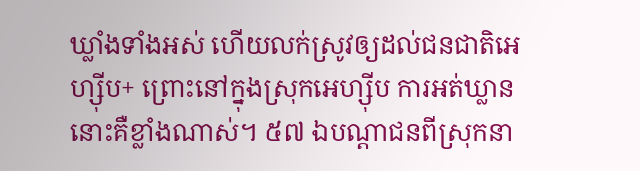ឃ្លាំងទាំងអស់ ហើយលក់ស្រូវឲ្យដល់ជនជាតិអេហ្ស៊ីប+ ព្រោះនៅក្នុងស្រុកអេហ្ស៊ីប ការអត់ឃ្លាននោះគឺខ្លាំងណាស់។ ៥៧ ឯបណ្ដាជនពីស្រុកនា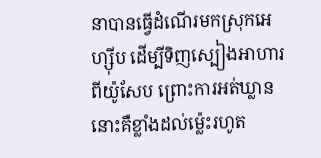នាបានធ្វើដំណើរមកស្រុកអេហ្ស៊ីប ដើម្បីទិញស្បៀងអាហារពីយ៉ូសែប ព្រោះការអត់ឃ្លាននោះគឺខ្លាំងដល់ម្ល៉េះរហូត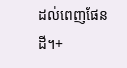ដល់ពេញផែនដី។+